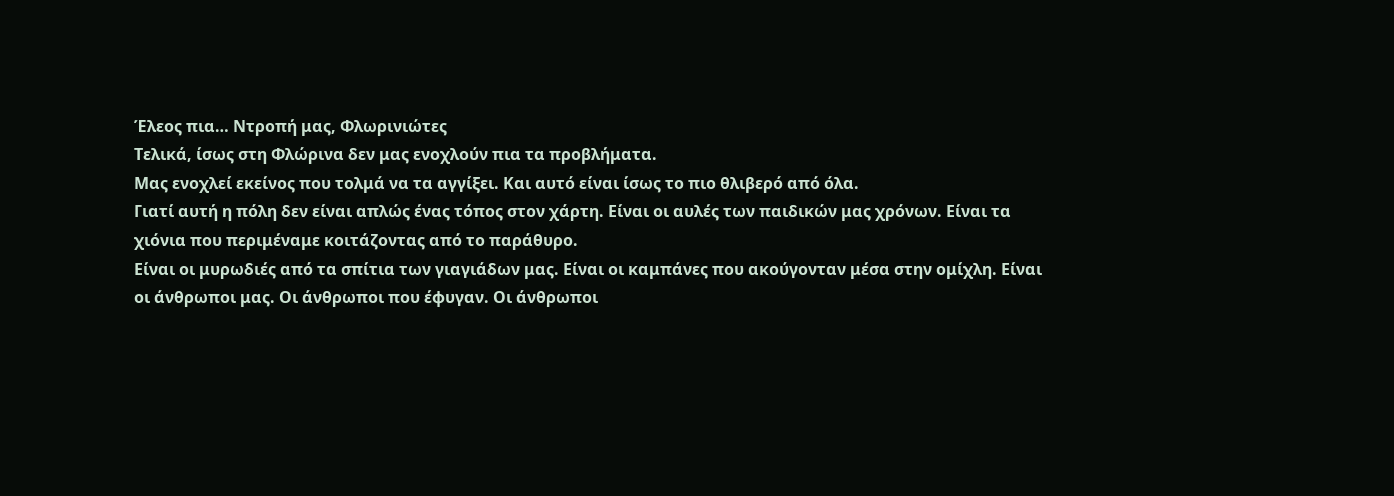Έλεος πια… Ντροπή μας, Φλωρινιώτες
Τελικά, ίσως στη Φλώρινα δεν μας ενοχλούν πια τα προβλήματα.
Μας ενοχλεί εκείνος που τολμά να τα αγγίξει. Και αυτό είναι ίσως το πιο θλιβερό από όλα.
Γιατί αυτή η πόλη δεν είναι απλώς ένας τόπος στον χάρτη. Είναι οι αυλές των παιδικών μας χρόνων. Είναι τα χιόνια που περιμέναμε κοιτάζοντας από το παράθυρο.
Είναι οι μυρωδιές από τα σπίτια των γιαγιάδων μας. Είναι οι καμπάνες που ακούγονταν μέσα στην ομίχλη. Είναι οι άνθρωποι μας. Οι άνθρωποι που έφυγαν. Οι άνθρωποι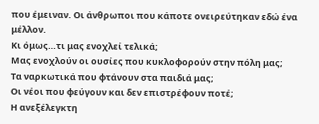που έμειναν. Οι άνθρωποι που κάποτε ονειρεύτηκαν εδώ ένα μέλλον.
Κι όμως…τι μας ενοχλεί τελικά;
Μας ενοχλούν οι ουσίες που κυκλοφορούν στην πόλη μας;
Τα ναρκωτικά που φτάνουν στα παιδιά μας;
Οι νέοι που φεύγουν και δεν επιστρέφουν ποτέ;
Η ανεξέλεγκτη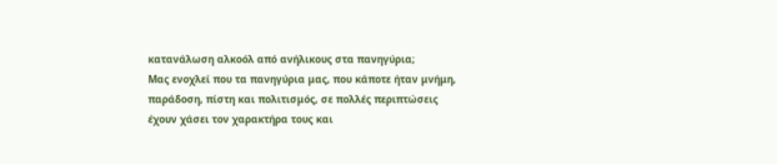κατανάλωση αλκοόλ από ανήλικους στα πανηγύρια;
Μας ενοχλεί που τα πανηγύρια μας, που κάποτε ήταν μνήμη, παράδοση, πίστη και πολιτισμός, σε πολλές περιπτώσεις έχουν χάσει τον χαρακτήρα τους και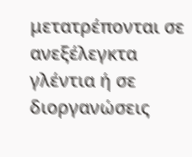μετατρέπονται σε ανεξέλεγκτα γλέντια ή σε διοργανώσεις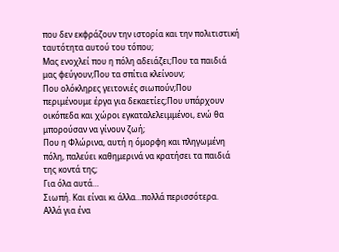που δεν εκφράζουν την ιστορία και την πολιτιστική ταυτότητα αυτού του τόπου;
Μας ενοχλεί που η πόλη αδειάζει;Που τα παιδιά μας φεύγουν;Που τα σπίτια κλείνουν;
Που ολόκληρες γειτονιές σιωπούν;Που περιμένουμε έργα για δεκαετίες;Που υπάρχουν οικόπεδα και χώροι εγκαταλελειμμένοι, ενώ θα μπορούσαν να γίνουν ζωή;
Που η Φλώρινα, αυτή η όμορφη και πληγωμένη πόλη, παλεύει καθημερινά να κρατήσει τα παιδιά της κοντά της;
Για όλα αυτά…
Σιωπή. Και είναι κι άλλα…πολλά περισσότερα.
Αλλά για ένα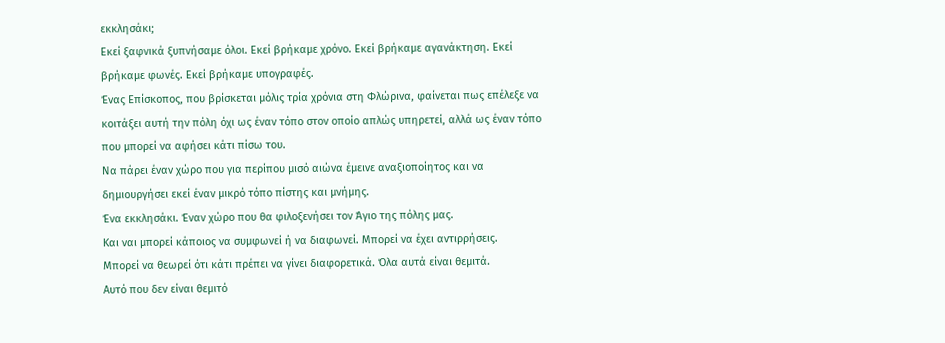εκκλησάκι;
Εκεί ξαφνικά ξυπνήσαμε όλοι. Εκεί βρήκαμε χρόνο. Εκεί βρήκαμε αγανάκτηση. Εκεί βρήκαμε φωνές. Εκεί βρήκαμε υπογραφές.
Ένας Επίσκοπος, που βρίσκεται μόλις τρία χρόνια στη Φλώρινα, φαίνεται πως επέλεξε να κοιτάξει αυτή την πόλη όχι ως έναν τόπο στον οποίο απλώς υπηρετεί, αλλά ως έναν τόπο που μπορεί να αφήσει κάτι πίσω του.
Να πάρει έναν χώρο που για περίπου μισό αιώνα έμεινε αναξιοποίητος και να δημιουργήσει εκεί έναν μικρό τόπο πίστης και μνήμης.
Ένα εκκλησάκι. Έναν χώρο που θα φιλοξενήσει τον Άγιο της πόλης μας.
Και ναι μπορεί κάποιος να συμφωνεί ή να διαφωνεί. Μπορεί να έχει αντιρρήσεις.
Μπορεί να θεωρεί ότι κάτι πρέπει να γίνει διαφορετικά. Όλα αυτά είναι θεμιτά.
Αυτό που δεν είναι θεμιτό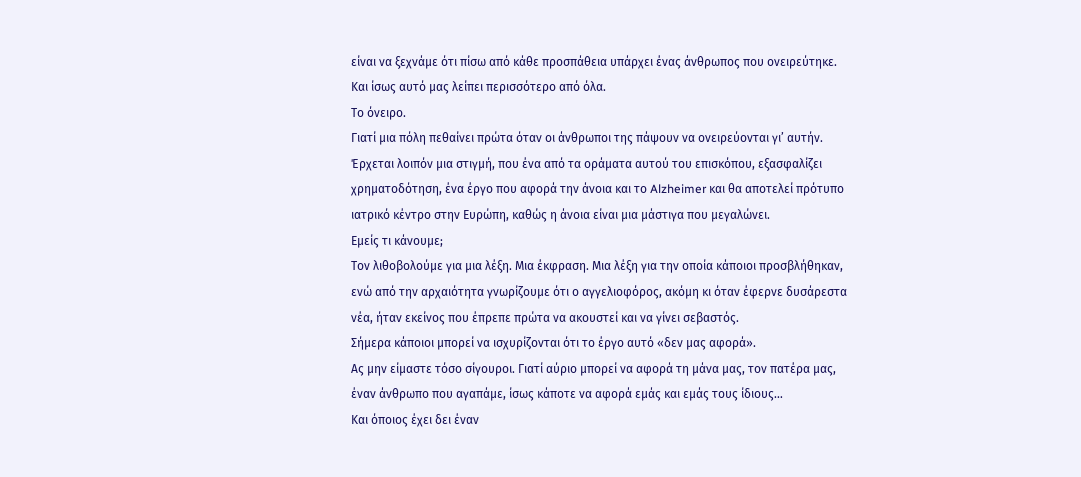είναι να ξεχνάμε ότι πίσω από κάθε προσπάθεια υπάρχει ένας άνθρωπος που ονειρεύτηκε.
Και ίσως αυτό μας λείπει περισσότερο από όλα.
Το όνειρο.
Γιατί μια πόλη πεθαίνει πρώτα όταν οι άνθρωποι της πάψουν να ονειρεύονται γι’ αυτήν.
Έρχεται λοιπόν μια στιγμή, που ένα από τα οράματα αυτού του επισκόπου, εξασφαλίζει χρηματοδότηση, ένα έργο που αφορά την άνοια και το Alzheimer και θα αποτελεί πρότυπο ιατρικό κέντρο στην Ευρώπη, καθώς η άνοια είναι μια μάστιγα που μεγαλώνει.
Εμείς τι κάνουμε;
Τον λιθοβολούμε για μια λέξη. Μια έκφραση. Μια λέξη για την οποία κάποιοι προσβλήθηκαν, ενώ από την αρχαιότητα γνωρίζουμε ότι ο αγγελιοφόρος, ακόμη κι όταν έφερνε δυσάρεστα νέα, ήταν εκείνος που έπρεπε πρώτα να ακουστεί και να γίνει σεβαστός.
Σήμερα κάποιοι μπορεί να ισχυρίζονται ότι το έργο αυτό «δεν μας αφορά».
Ας μην είμαστε τόσο σίγουροι. Γιατί αύριο μπορεί να αφορά τη μάνα μας, τον πατέρα μας, έναν άνθρωπο που αγαπάμε, ίσως κάποτε να αφορά εμάς και εμάς τους ίδιους…
Και όποιος έχει δει έναν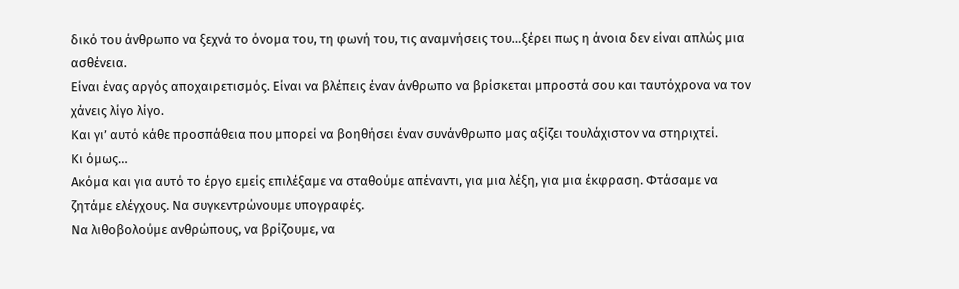δικό του άνθρωπο να ξεχνά το όνομα του, τη φωνή του, τις αναμνήσεις του…ξέρει πως η άνοια δεν είναι απλώς μια ασθένεια.
Είναι ένας αργός αποχαιρετισμός. Είναι να βλέπεις έναν άνθρωπο να βρίσκεται μπροστά σου και ταυτόχρονα να τον χάνεις λίγο λίγο.
Και γι’ αυτό κάθε προσπάθεια που μπορεί να βοηθήσει έναν συνάνθρωπο μας αξίζει τουλάχιστον να στηριχτεί.
Κι όμως…
Ακόμα και για αυτό το έργο εμείς επιλέξαμε να σταθούμε απέναντι, για μια λέξη, για μια έκφραση. Φτάσαμε να ζητάμε ελέγχους. Να συγκεντρώνουμε υπογραφές.
Να λιθοβολούμε ανθρώπους, να βρίζουμε, να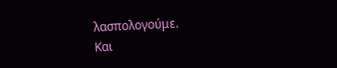λασπολογούμε.
Και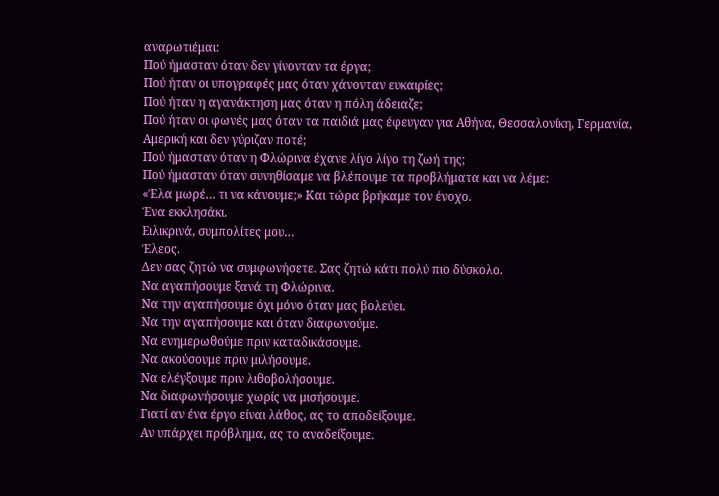αναρωτιέμαι:
Πού ήμασταν όταν δεν γίνονταν τα έργα;
Πού ήταν οι υπογραφές μας όταν χάνονταν ευκαιρίες;
Πού ήταν η αγανάκτηση μας όταν η πόλη άδειαζε;
Πού ήταν οι φωνές μας όταν τα παιδιά μας έφευγαν για Αθήνα, Θεσσαλονίκη, Γερμανία, Αμερική και δεν γύριζαν ποτέ;
Πού ήμασταν όταν η Φλώρινα έχανε λίγο λίγο τη ζωή της;
Πού ήμασταν όταν συνηθίσαμε να βλέπουμε τα προβλήματα και να λέμε:
«Έλα μωρέ… τι να κάνουμε;» Και τώρα βρήκαμε τον ένοχο.
Ένα εκκλησάκι.
Ειλικρινά, συμπολίτες μου…
Έλεος.
Δεν σας ζητώ να συμφωνήσετε. Σας ζητώ κάτι πολύ πιο δύσκολο.
Να αγαπήσουμε ξανά τη Φλώρινα.
Να την αγαπήσουμε όχι μόνο όταν μας βολεύει.
Να την αγαπήσουμε και όταν διαφωνούμε.
Να ενημερωθούμε πριν καταδικάσουμε.
Να ακούσουμε πριν μιλήσουμε.
Να ελέγξουμε πριν λιθοβολήσουμε.
Να διαφωνήσουμε χωρίς να μισήσουμε.
Γιατί αν ένα έργο είναι λάθος, ας το αποδείξουμε.
Αν υπάρχει πρόβλημα, ας το αναδείξουμε.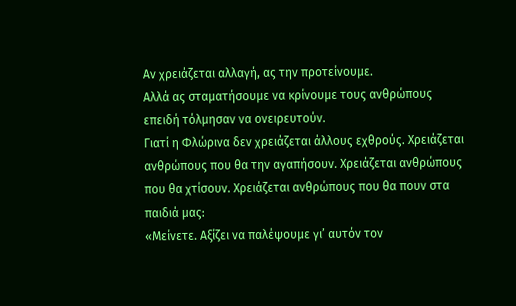Αν χρειάζεται αλλαγή, ας την προτείνουμε.
Αλλά ας σταματήσουμε να κρίνουμε τους ανθρώπους επειδή τόλμησαν να ονειρευτούν.
Γιατί η Φλώρινα δεν χρειάζεται άλλους εχθρούς. Χρειάζεται ανθρώπους που θα την αγαπήσουν. Χρειάζεται ανθρώπους που θα χτίσουν. Χρειάζεται ανθρώπους που θα πουν στα παιδιά μας:
«Μείνετε. Αξίζει να παλέψουμε γι’ αυτόν τον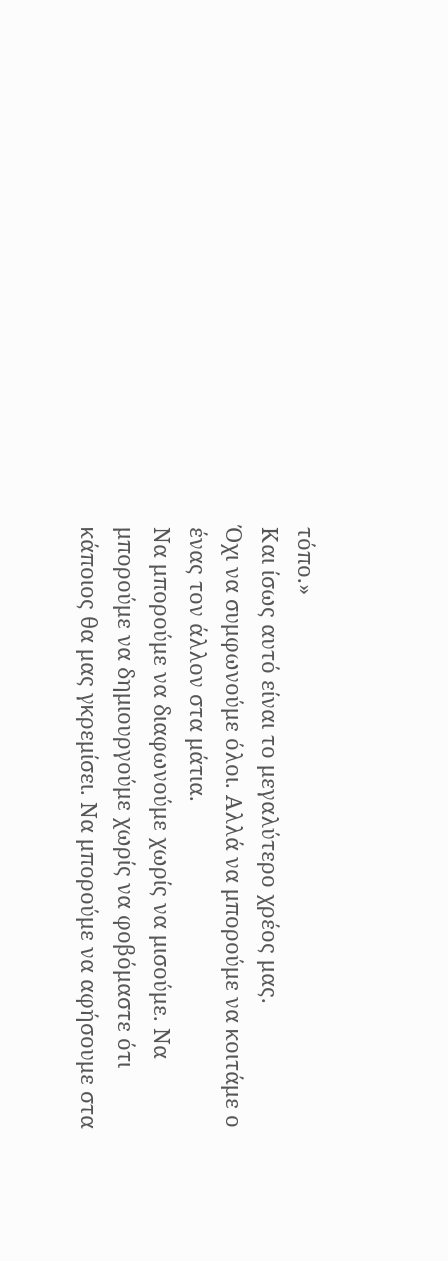τόπο.»
Και ίσως αυτό είναι το μεγαλύτερο χρέος μας.
Όχι να συμφωνούμε όλοι. Αλλά να μπορούμε να κοιτάμε ο ένας τον άλλον στα μάτια.
Να μπορούμε να διαφωνούμε χωρίς να μισούμε. Να μπορούμε να δημιουργούμε χωρίς να φοβόμαστε ότι κάποιος θα μας γκρεμίσει. Να μπορούμε να αφήσουμε στα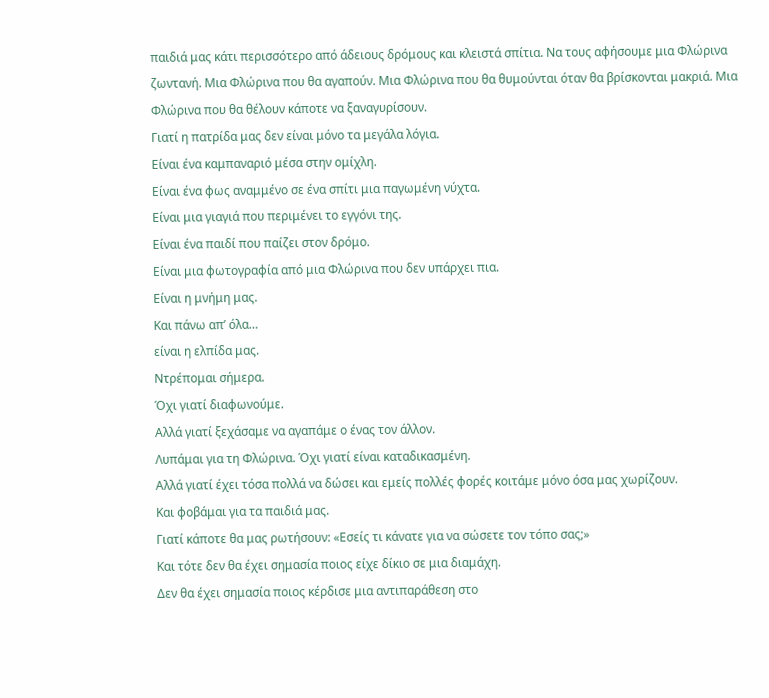παιδιά μας κάτι περισσότερο από άδειους δρόμους και κλειστά σπίτια. Να τους αφήσουμε μια Φλώρινα ζωντανή. Μια Φλώρινα που θα αγαπούν. Μια Φλώρινα που θα θυμούνται όταν θα βρίσκονται μακριά. Μια Φλώρινα που θα θέλουν κάποτε να ξαναγυρίσουν.
Γιατί η πατρίδα μας δεν είναι μόνο τα μεγάλα λόγια.
Είναι ένα καμπαναριό μέσα στην ομίχλη.
Είναι ένα φως αναμμένο σε ένα σπίτι μια παγωμένη νύχτα.
Είναι μια γιαγιά που περιμένει το εγγόνι της.
Είναι ένα παιδί που παίζει στον δρόμο.
Είναι μια φωτογραφία από μια Φλώρινα που δεν υπάρχει πια.
Είναι η μνήμη μας.
Και πάνω απ’ όλα…
είναι η ελπίδα μας.
Ντρέπομαι σήμερα.
Όχι γιατί διαφωνούμε.
Αλλά γιατί ξεχάσαμε να αγαπάμε ο ένας τον άλλον.
Λυπάμαι για τη Φλώρινα. Όχι γιατί είναι καταδικασμένη.
Αλλά γιατί έχει τόσα πολλά να δώσει και εμείς πολλές φορές κοιτάμε μόνο όσα μας χωρίζουν.
Και φοβάμαι για τα παιδιά μας.
Γιατί κάποτε θα μας ρωτήσουν: «Εσείς τι κάνατε για να σώσετε τον τόπο σας;»
Και τότε δεν θα έχει σημασία ποιος είχε δίκιο σε μια διαμάχη.
Δεν θα έχει σημασία ποιος κέρδισε μια αντιπαράθεση στο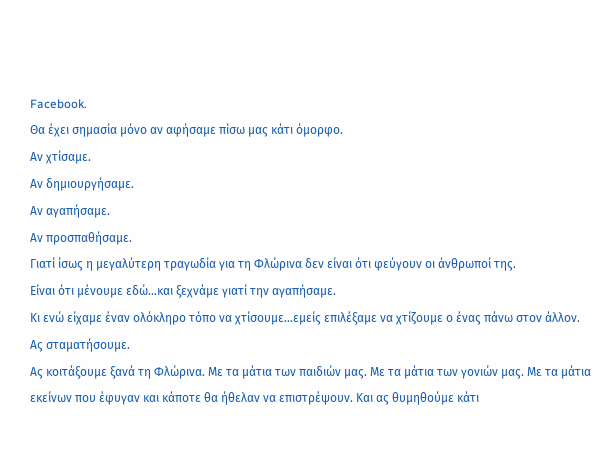Facebook.
Θα έχει σημασία μόνο αν αφήσαμε πίσω μας κάτι όμορφο.
Αν χτίσαμε.
Αν δημιουργήσαμε.
Αν αγαπήσαμε.
Αν προσπαθήσαμε.
Γιατί ίσως η μεγαλύτερη τραγωδία για τη Φλώρινα δεν είναι ότι φεύγουν οι άνθρωποί της.
Είναι ότι μένουμε εδώ…και ξεχνάμε γιατί την αγαπήσαμε.
Κι ενώ είχαμε έναν ολόκληρο τόπο να χτίσουμε…εμείς επιλέξαμε να χτίζουμε ο ένας πάνω στον άλλον.
Ας σταματήσουμε.
Ας κοιτάξουμε ξανά τη Φλώρινα. Με τα μάτια των παιδιών μας. Με τα μάτια των γονιών μας. Με τα μάτια εκείνων που έφυγαν και κάποτε θα ήθελαν να επιστρέψουν. Και ας θυμηθούμε κάτι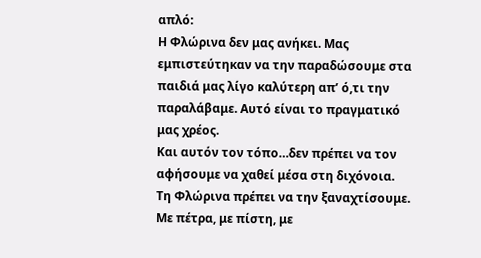απλό:
Η Φλώρινα δεν μας ανήκει. Μας εμπιστεύτηκαν να την παραδώσουμε στα παιδιά μας λίγο καλύτερη απ’ ό,τι την παραλάβαμε. Αυτό είναι το πραγματικό μας χρέος.
Και αυτόν τον τόπο…δεν πρέπει να τον αφήσουμε να χαθεί μέσα στη διχόνοια.
Τη Φλώρινα πρέπει να την ξαναχτίσουμε. Με πέτρα, με πίστη, με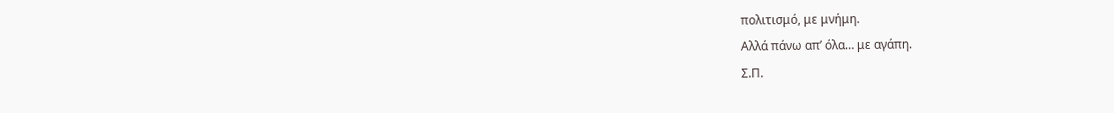πολιτισμό, με μνήμη.
Αλλά πάνω απ’ όλα… με αγάπη.
Σ.Π.